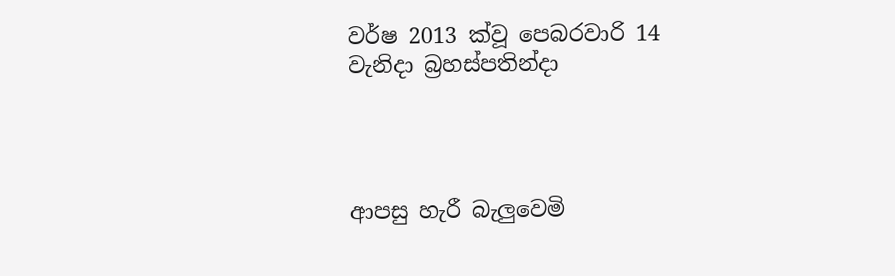වර්ෂ 2013 ක්වූ පෙබරවාරි 14 වැනිදා බ්‍රහස්පතින්දා




ආපසු හැරී බැලුවෙමි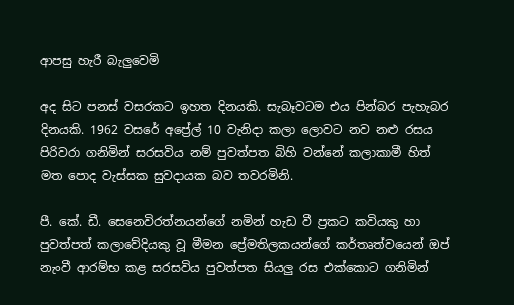ආපසු හැරී බැලුවෙමි

අද සිට පනස් වසරකට ඉහත දිනයකි. සැබෑවටම එය පින්බර පැහැබර දිනයකි. 1962 වසරේ අප්‍රේල් 10 වැනිදා කලා ලොවට නව නළු රසය පිරිවරා ගනිමින් සරසවිය නම් පුවත්පත බිහි වන්නේ කලාකාමී හිත් මත පොද වැස්සක සුවදායක බව තවරමිනි.

පී. කේ. ඩී. සෙනෙවිරත්නයන්ගේ නමින් හැඩ වී ප්‍රකට කවියකු හා පුවත්පත් කලාවේදියකු වූ මීමන ප්‍රේමතිලකයන්ගේ කර්තෘත්වයෙන් ඔප් නැංවී ආරම්භ කළ සරසවිය පුවත්පත සියලු රස එක්කොට ගනිමින්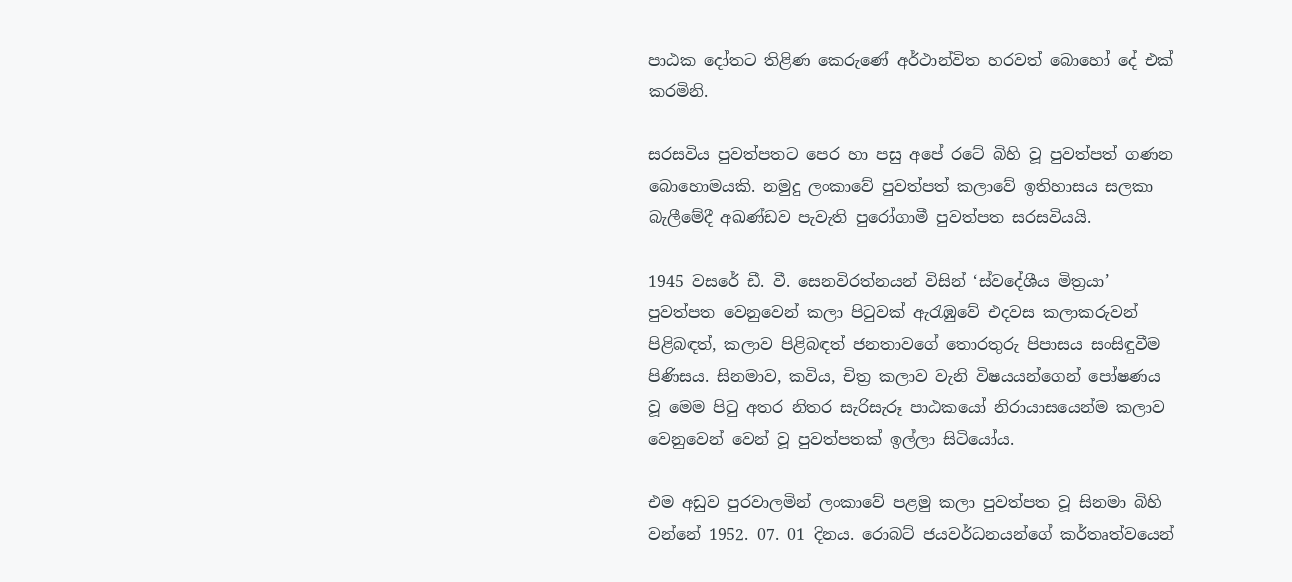පාඨක දෝතට තිළිණ කෙරුණේ අර්ථාන්විත හරවත් බොහෝ දේ එක් කරමිනි.

සරසවිය පුවත්පතට පෙර හා පසු අපේ රටේ බිහි වූ පුවත්පත් ගණන බොහොමයකි. නමුදු ලංකාවේ පුවත්පත් කලාවේ ඉතිහාසය සලකා බැලීමේදී අඛණ්ඩව පැවැති පුරෝගාමී පුවත්පත සරසවියයි.

1945 වසරේ ඩී. වී. සෙනවිරත්නයන් විසින් ‘ස්වදේශීය මිත්‍රයා’ පුවත්පත වෙනුවෙන් කලා පිටුවක් ඇරැඹුවේ එදවස කලාකරුවන් පිළිබඳත්, කලාව පිළිබඳත් ජනතාවගේ තොරතුරු පිපාසය සංසිඳුවීම පිණිසය. සිනමාව, කවිය, චිත්‍ර කලාව වැනි විෂයයන්ගෙන් පෝෂණය වූ මෙම පිටු අතර නිතර සැරිසැරූ පාඨකයෝ නිරායාසයෙන්ම කලාව වෙනුවෙන් වෙන් වූ පුවත්පතක් ඉල්ලා සිටියෝය.

එම අඩුව පුරවාලමින් ලංකාවේ පළමු කලා පුවත්පත වූ සිනමා බිහි වන්නේ 1952. 07. 01 දිනය. රොබට් ජයවර්ධනයන්ගේ කර්තෘත්වයෙන්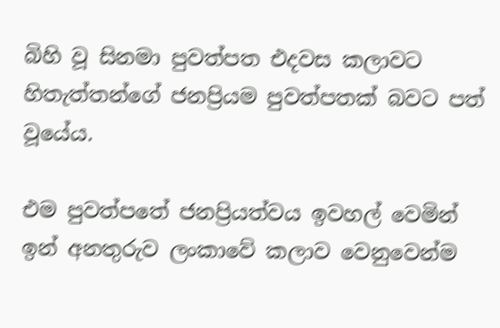බිහි වූ සිනමා පුවත්පත එදවස කලාවට හිතැත්තන්ගේ ජනප්‍රියම පුවත්පතක් බවට පත් වූයේය.

එම පුවත්පතේ ජනප්‍රියත්වය ඉවහල් වෙමින් ඉන් අනතුරුව ලංකාවේ කලාව වෙනුවෙන්ම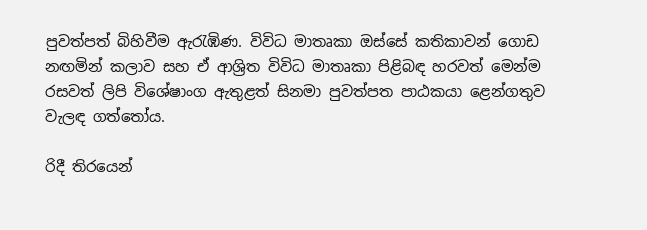පුවත්පත් බිහිවීම ඇරැඹිණ. විවිධ මාතෘකා ඔස්සේ කතිකාවන් ගොඩ නඟමින් කලාව සහ ඒ ආශ්‍රිත විවිධ මාතෘකා පිළිබඳ හරවත් මෙන්ම රසවත් ලිපි විශේෂාංග ඇතුළත් සිනමා පුවත්පත පාඨකයා ළෙන්ගතුව වැලඳ ගත්තෝය.

රිදී තිරයෙන්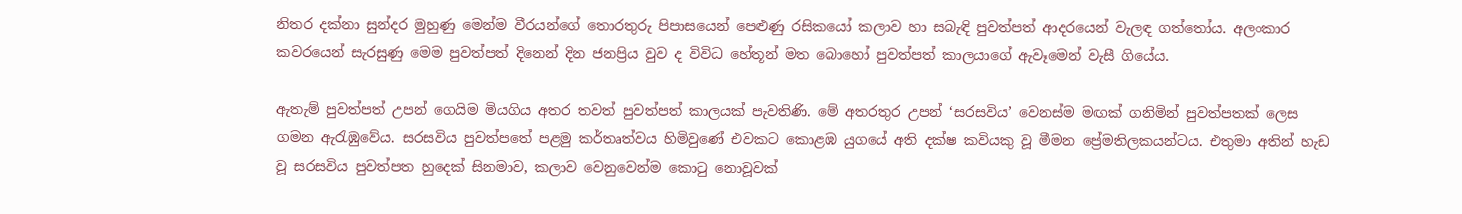නිතර දක්නා සුන්දර මුහුණු මෙන්ම වීරයන්ගේ තොරතුරු පිපාසයෙන් පෙළුණු රසිකයෝ කලාව හා සබැඳි පුවත්පත් ආදරයෙන් වැලඳ ගත්තෝය. අලංකාර කවරයෙන් සැරසුණු මෙම පුවත්පත් දිනෙන් දින ජනප්‍රිය වුව ද විවිධ හේතූන් මත බොහෝ පුවත්පත් කාලයාගේ ඇවෑමෙන් වැසී ගියේය.

ඇතැම් පුවත්පත් උපන් ගෙයිම මියගිය අතර තවත් පුවත්පත් කාලයක් පැවතිණි. මේ අතරතුර උපන් ‘සරසවිය’ වෙනස්ම මඟක් ගනිමින් පුවත්පතක් ලෙස ගමන ඇරැඹුවේය. සරසවිය පුවත්පතේ පළමු කර්තෘත්වය හිමිවුණේ එවකට කොළඹ යුගයේ අති දක්ෂ කවියකු වූ මීමන ප්‍රේමතිලකයන්ටය. එතුමා අතින් හැඩ වූ සරසවිය පුවත්පත හුදෙක් සිනමාව, කලාව වෙනුවෙන්ම කොටු නොවූවක්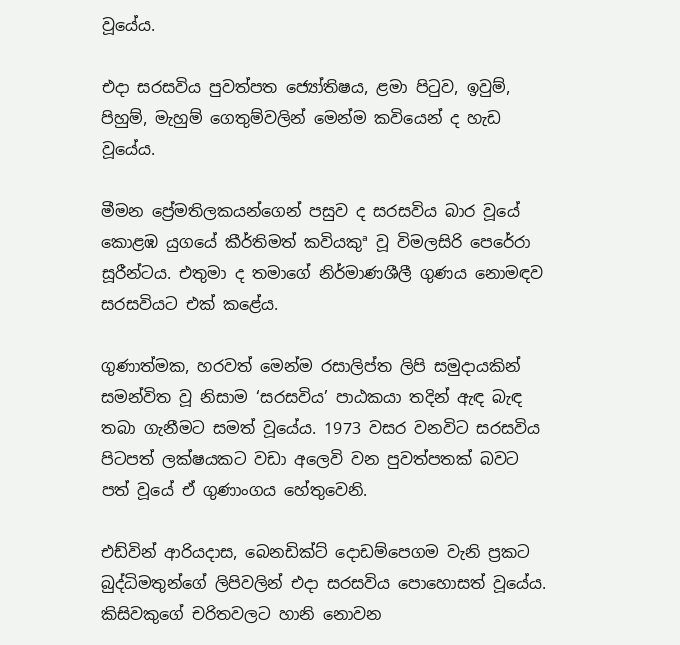වූයේය.

එදා සරසවිය පුවත්පත ජ්‍යෝතිෂය, ළමා පිටුව, ඉවුම්, පිහුම්, මැහුම් ගෙතුම්වලින් මෙන්ම කවියෙන් ද හැඩ වූයේය.

මීමන ප්‍රේමතිලකයන්ගෙන් පසුව ද සරසවිය බාර වූයේ කොළඹ යුගයේ කීර්තිමත් කවියකුª වූ විමලසිරි පෙරේරා සූරීන්ටය. එතුමා ද තමාගේ නිර්මාණශීලී ගුණය නොමඳව සරසවියට එක් කළේය.

ගුණාත්මක, හරවත් මෙන්ම රසාලිප්ත ලිපි සමුදායකින් සමන්විත වූ නිසාම ‘සරසවිය’ පාඨකයා තදින් ඇඳ බැඳ තබා ගැනීමට සමත් වූයේය. 1973 වසර වනවිට සරසවිය පිටපත් ලක්ෂයකට වඩා අලෙවි වන පුවත්පතක් බවට පත් වූයේ ඒ ගුණාංගය හේතුවෙනි.

එඩ්වින් ආරියදාස, බෙනඩික්ට් දොඩම්පෙගම වැනි ප්‍රකට බුද්ධිමතුන්ගේ ලිපිවලින් එදා සරසවිය පොහොසත් වූයේය. කිසිවකුගේ චරිතවලට හානි නොවන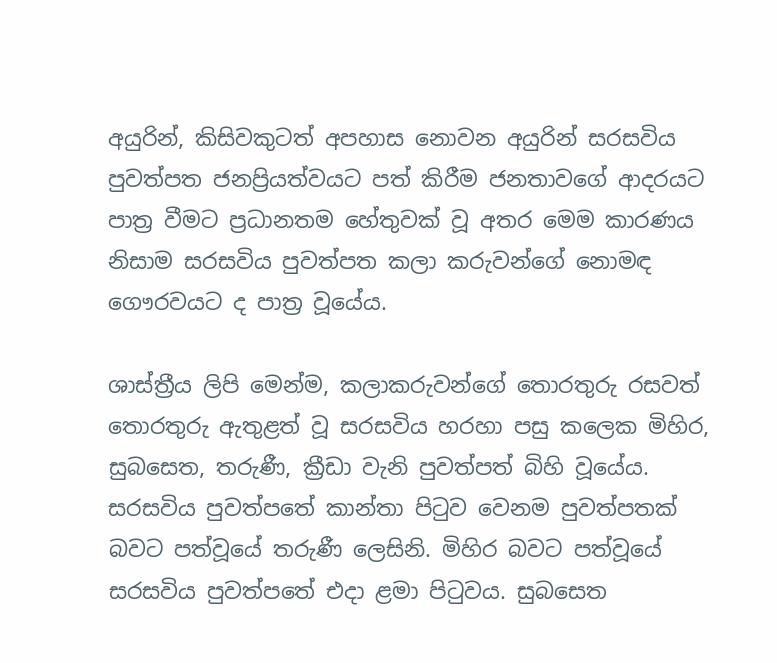අයුරින්, කිසිවකුටත් අපහාස නොවන අයුරින් සරසවිය පුවත්පත ජනප්‍රියත්වයට පත් කිරීම ජනතාවගේ ආදරයට පාත්‍ර වීමට ප්‍රධානතම හේතුවක් වූ අතර මෙම කාරණය නිසාම සරසවිය පුවත්පත කලා කරුවන්ගේ නොමඳ ගෞරවයට ද පාත්‍ර වූයේය.

ශාස්ත්‍රීය ලිපි මෙන්ම, කලාකරුවන්ගේ තොරතුරු රසවත් තොරතුරු ඇතුළත් වූ සරසවිය හරහා පසු කලෙක මිහිර, සුබසෙත, තරුණී, ක්‍රීඩා වැනි පුවත්පත් බිහි වූයේය. සරසවිය පුවත්පතේ කාන්තා පිටුව වෙනම පුවත්පතක් බවට පත්වූයේ තරුණී ලෙසිනි. මිහිර බවට පත්වූයේ සරසවිය පුවත්පතේ එදා ළමා පිටුවය. සුබසෙත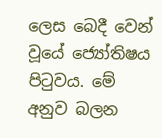ලෙස බෙදී වෙන් වූයේ ජ්‍යෝතිෂය පිටුවය. මේ අනුව බලන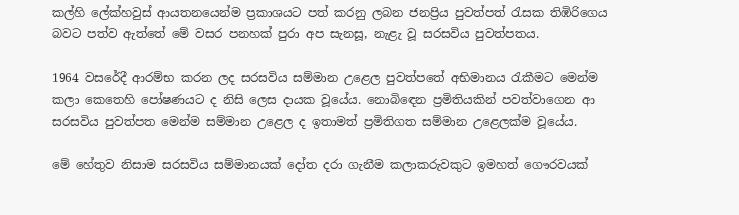කල්හි ලේක්හවුස් ආයතනයෙන්ම ප්‍රකාශයට පත් කරනු ලබන ජනප්‍රිය පුවත්පත් රැසක තිඹිරිගෙය බවට පත්ව ඇත්තේ මේ වසර පනහක් පුරා අප සැනසූ, නැළැ වූ සරසවිය පුවත්පතය.

1964 වසරේදී ආරම්භ කරන ලද සරසවිය සම්මාන උළෙල පුවත්පතේ අභිමානය රැකීමට මෙන්ම කලා කෙතෙහි පෝෂණයට ද නිසි ලෙස දායක වූයේය. නොබිඳෙන ප්‍රමිතියකින් පවත්වාගෙන ආ සරසවිය පුවත්පත මෙන්ම සම්මාන උළෙල ද ඉතාමත් ප්‍රමිතිගත සම්මාන උළෙලක්ම වූයේය.

මේ හේතුව නිසාම සරසවිය සම්මානයක් දෝත දරා ගැනීම කලාකරුවකුට ඉමහත් ගෞරවයක්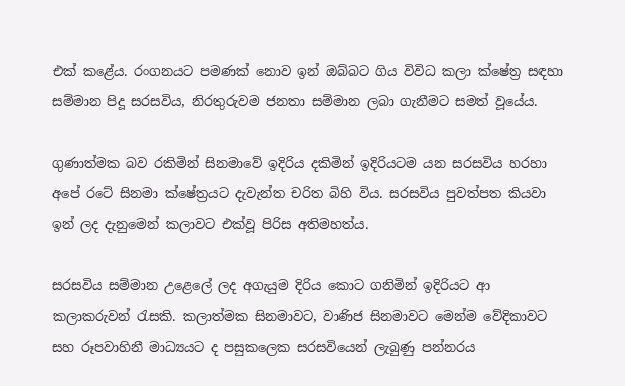එක් කළේය. රංගනයට පමණක් නොව ඉන් ඔබ්බට ගිය විවිධ කලා ක්ෂේත්‍ර සඳහා සම්මාන පිදූ සරසවිය, නිරතුරුවම ජනතා සම්මාන ලබා ගැනීමට සමත් වූයේය.

ගුණාත්මක බව රකිමින් සිනමාවේ ඉදිරිය දකිමින් ඉදිරියටම යන සරසවිය හරහා අපේ රටේ සිනමා ක්ෂේත්‍රයට දැවැන්ත චරිත බිහි විය. සරසවිය පුවත්පත කියවා ඉන් ලද දැනුමෙන් කලාවට එක්වූ පිරිස අතිමහත්ය.

සරසවිය සම්මාන උළෙලේ ලද අගැයුම දිරිය කොට ගනිමින් ඉදිරියට ආ කලාකරුවන් රැසකි. කලාත්මක සිනමාවට, වාණිජ සිනමාවට මෙන්ම වේදිකාවට සහ රූපවාහිනී මාධ්‍යයට ද පසුකලෙක සරසවියෙන් ලැබුණු පන්නරය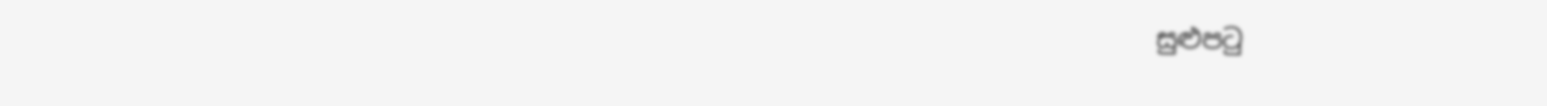සුළුපටු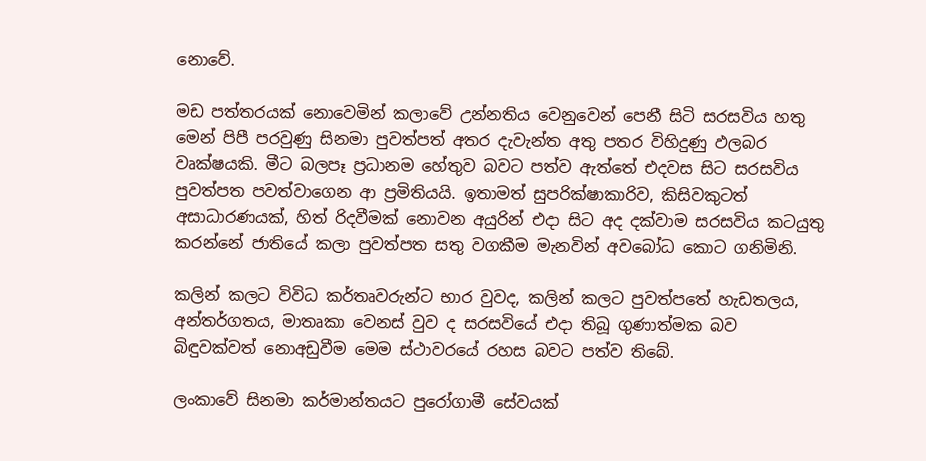නොවේ.

මඩ පත්තරයක් නොවෙමින් කලාවේ උන්නතිය වෙනුවෙන් පෙනී සිටි සරසවිය හතු මෙන් පිපී පරවුණු සිනමා පුවත්පත් අතර දැවැන්ත අතු පතර විහිදුණු ඵලබර වෘක්ෂයකි. මීට බලපෑ ප්‍රධානම හේතුව බවට පත්ව ඇත්තේ එදවස සිට සරසවිය පුවත්පත පවත්වාගෙන ආ ප්‍රමිතියයි. ඉතාමත් සුපරික්ෂාකාරිව, කිසිවකුටත් අසාධාරණයක්, හිත් රිදවීමක් නොවන අයුරින් එදා සිට අද දක්වාම සරසවිය කටයුතු කරන්නේ ජාතියේ කලා පුවත්පත සතු වගකීම මැනවින් අවබෝධ කොට ගනිමිනි.

කලින් කලට විවිධ කර්තෘවරුන්ට භාර වුවද, කලින් කලට පුවත්පතේ හැඩතලය, අන්තර්ගතය, මාතෘකා වෙනස් වුව ද සරසවියේ එදා තිබූ ගුණාත්මක බව බිඳුවක්වත් නොඅඩුවීම මෙම ස්ථාවරයේ රහස බවට පත්ව තිබේ.

ලංකාවේ සිනමා කර්මාන්තයට පුරෝගාමී සේවයක්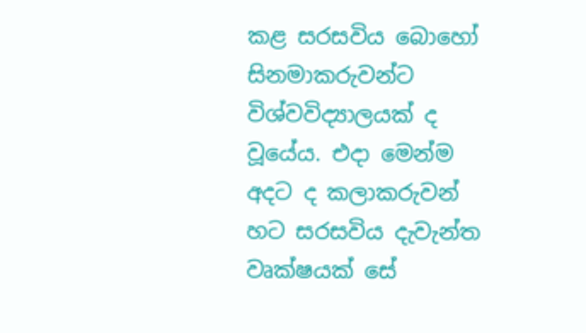කළ සරසවිය බොහෝ සිනමාකරුවන්ට විශ්වවිද්‍යාලයක් ද වූයේය. එදා මෙන්ම අදට ද කලාකරුවන් හට සරසවිය දැවැන්ත වෘක්ෂයක් සේ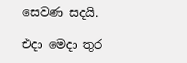සෙවණ සදයි.

එදා මෙදා තුර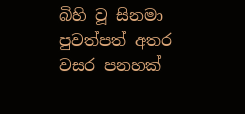බිහි වූ සිනමා පුවත්පත් අතර වසර පනහක්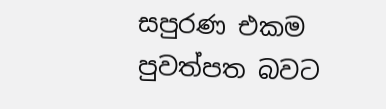සපුරණ එකම පුවත්පත බවට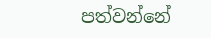පත්වන්නේ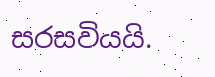සරසවියයි.